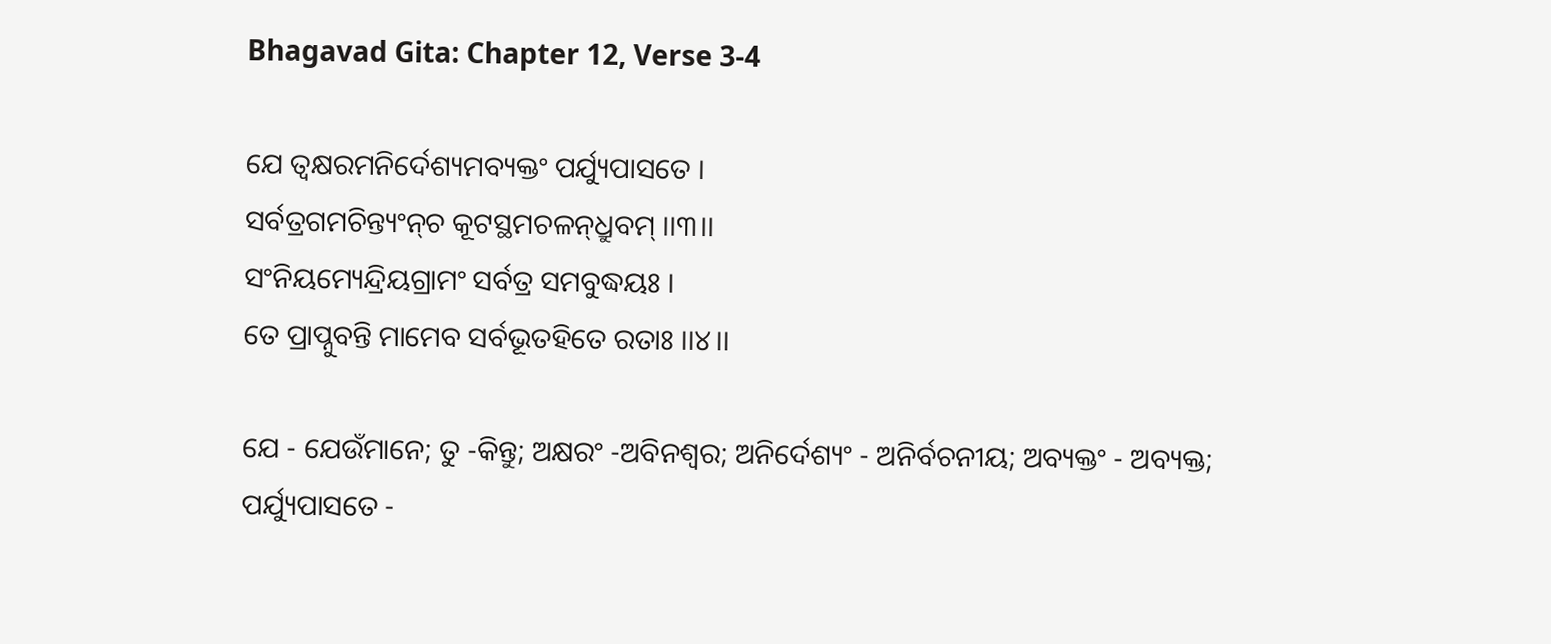Bhagavad Gita: Chapter 12, Verse 3-4

ଯେ ତ୍ୱକ୍ଷରମନିର୍ଦେଶ୍ୟମବ୍ୟକ୍ତଂ ପର୍ଯ୍ୟୁପାସତେ ।
ସର୍ବତ୍ରଗମଚିନ୍ତ୍ୟଂନ୍‌ଚ କୂଟସ୍ଥମଚଳନ୍‌ଧ୍ରୁବମ୍ ।।୩।।
ସଂନିୟମ୍ୟେନ୍ଦ୍ରିୟଗ୍ରାମଂ ସର୍ବତ୍ର ସମବୁଦ୍ଧୟଃ ।
ତେ ପ୍ରାପ୍ନୁବନ୍ତି ମାମେବ ସର୍ବଭୂତହିତେ ରତାଃ ।।୪।।

ଯେ - ଯେଉଁମାନେ; ତୁ -କିନ୍ତୁ; ଅକ୍ଷରଂ -ଅବିନଶ୍ୱର; ଅନିର୍ଦେଶ୍ୟଂ - ଅନିର୍ବଚନୀୟ; ଅବ୍ୟକ୍ତଂ - ଅବ୍ୟକ୍ତ; ପର୍ଯ୍ୟୁପାସତେ -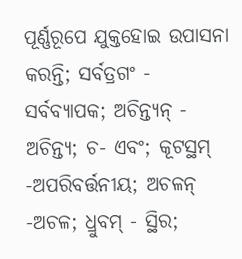ପୂର୍ଣ୍ଣରୂପେ ଯୁକ୍ତହୋଇ ଉପାସନା କରନ୍ତି; ସର୍ବତ୍ରଗଂ - ସର୍ବବ୍ୟାପକ; ଅଚିନ୍ତ୍ୟନ୍ - ଅଚିନ୍ତ୍ୟ; ଚ- ଏବଂ; କୂଟସ୍ଥମ୍ -ଅପରିବର୍ତ୍ତନୀୟ; ଅଚଳନ୍ -ଅଚଳ; ଧ୍ରୁବମ୍ - ସ୍ଥିର;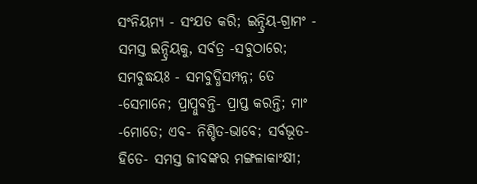ସଂନିୟମ୍ୟ - ସଂଯତ କରି; ଇନ୍ଦ୍ରିୟ-ଗ୍ରାମଂ - ସମସ୍ତ ଇନ୍ଦ୍ରିୟକୁ, ସର୍ବତ୍ର -ସବୁଠାରେ; ସମବୁଦ୍ଧୟଃ - ସମବୁଦ୍ଧିସମ୍ପନ୍ନ; ତେ -ସେମାନେ; ପ୍ରାପ୍ନୁବନ୍ତି- ପ୍ରାପ୍ତ କରନ୍ତି; ମାଂ -ମୋତେ; ଏବ- ନିଶ୍ଚିତ-ଭାବେ; ସର୍ବଭୂତ-ହିତେ- ସମସ୍ତ ଜୀବଙ୍କର ମଙ୍ଗଳାକାଂକ୍ଷୀ;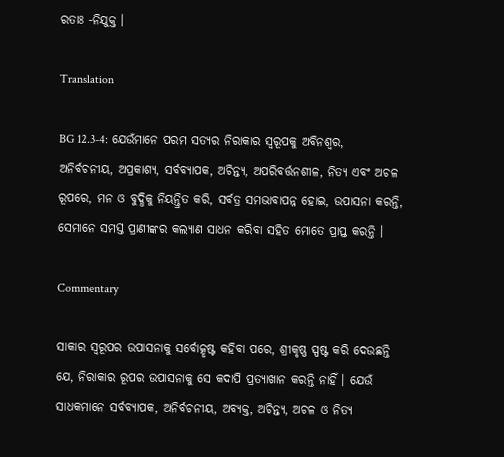ରତାଃ -ନିଯୁକ୍ତ ।

Translation

BG 12.3-4: ଯେଉଁମାନେ ପରମ ସତ୍ୟର ନିରାକାର ସ୍ୱରୂପକୁ ଅବିନଶ୍ୱର, ଅନିର୍ବଚନୀୟ, ଅପ୍ରକାଶ୍ୟ, ସର୍ବବ୍ୟାପକ, ଅଚିନ୍ତ୍ୟ, ଅପରିବର୍ତ୍ତନଶୀଳ, ନିତ୍ୟ ଏବଂ ଅଚଳ ରୂପରେ, ମନ ଓ ବୁଦ୍ଧିକୁ ନିୟନ୍ତ୍ରିତ କରି, ସର୍ବତ୍ର ସମଭାବାପନ୍ନ ହୋଇ, ଉପାସନା କରନ୍ତି, ସେମାନେ ସମସ୍ତ ପ୍ରାଣୀଙ୍କର କଲ୍ୟାଣ ସାଧନ କରିବା ସହିତ ମୋତେ ପ୍ରାପ୍ତ କରନ୍ତି ।

Commentary

ସାକାର ସ୍ୱରୂପର ଉପାସନାକୁ ସର୍ବୋତ୍କୃଷ୍ଟ କହିବା ପରେ, ଶ୍ରୀକୃଷ୍ଣ ସ୍ପଷ୍ଟ କରି ଦେଉଛନ୍ତି ଯେ, ନିରାକାର ରୂପର ଉପାସନାକୁ ସେ କଦାପି ପ୍ରତ୍ୟାଖାନ କରନ୍ତି ନାହିଁ । ଯେଉଁ ସାଧକମାନେ ସର୍ବବ୍ୟାପକ, ଅନିର୍ବଚନୀୟ, ଅବ୍ୟକ୍ତ, ଅଚିନ୍ତ୍ୟ, ଅଚଳ ଓ ନିତ୍ୟ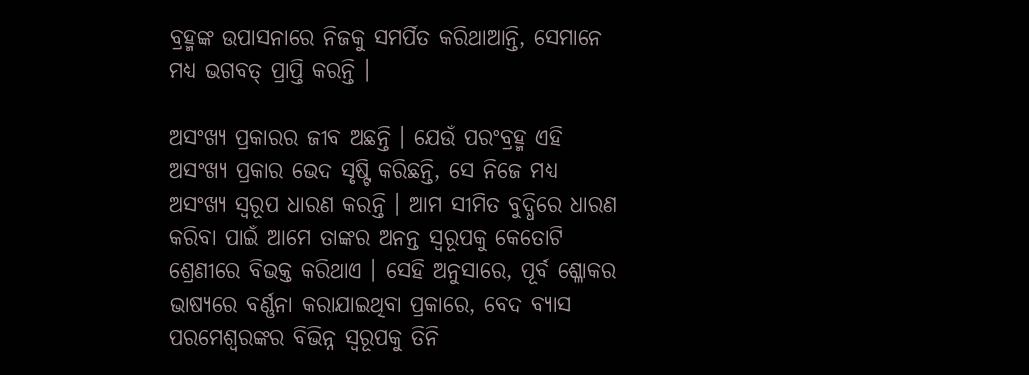ବ୍ରହ୍ମଙ୍କ ଉପାସନାରେ ନିଜକୁ ସମର୍ପିତ କରିଥାଆନ୍ତି, ସେମାନେ ମଧ୍ୟ ଭଗବତ୍ ପ୍ରାପ୍ତି କରନ୍ତି ।

ଅସଂଖ୍ୟ ପ୍ରକାରର ଜୀବ ଅଛନ୍ତି । ଯେଉଁ ପରଂବ୍ରହ୍ମ ଏହି ଅସଂଖ୍ୟ ପ୍ରକାର ଭେଦ ସୃଷ୍ଟି କରିଛନ୍ତି, ସେ ନିଜେ ମଧ୍ୟ ଅସଂଖ୍ୟ ସ୍ୱରୂପ ଧାରଣ କରନ୍ତି । ଆମ ସୀମିତ ବୁଦ୍ଧିରେ ଧାରଣ କରିବା ପାଇଁ ଆମେ ତାଙ୍କର ଅନନ୍ତ ସ୍ୱରୂପକୁ କେତୋଟି ଶ୍ରେଣୀରେ ବିଭକ୍ତ କରିଥାଏ । ସେହି ଅନୁସାରେ, ପୂର୍ବ ଶ୍ଳୋକର ଭାଷ୍ୟରେ ବର୍ଣ୍ଣନା କରାଯାଇଥିବା ପ୍ରକାରେ, ବେଦ ବ୍ୟାସ ପରମେଶ୍ୱରଙ୍କର ବିଭିନ୍ନ ସ୍ୱରୂପକୁ ତିନି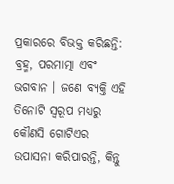ପ୍ରକାରରେ ବିଭକ୍ତ କରିଛନ୍ତି: ବ୍ରହ୍ମ, ପରମାତ୍ମା ଏବଂ ଭଗବାନ । ଜଣେ ବ୍ୟକ୍ତି ଏହି ତିନୋଟି ସ୍ୱରୂପ ମଧ୍ୟରୁ କୌଣସି ଗୋଟିଏର ଉପାସନା କରିପାରନ୍ତି, କିନ୍ତୁ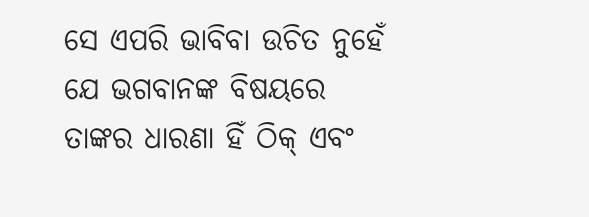ସେ ଏପରି ଭାବିବା ଉଚିତ ନୁହେଁ ଯେ ଭଗବାନଙ୍କ ବିଷୟରେ ତାଙ୍କର ଧାରଣା ହିଁ ଠିକ୍ ଏବଂ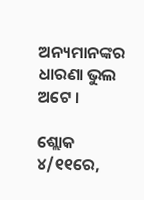ଅନ୍ୟମାନଙ୍କର ଧାରଣା ଭୁଲ ଅଟେ ।

ଶ୍ଲୋକ ୪/୧୧ରେ,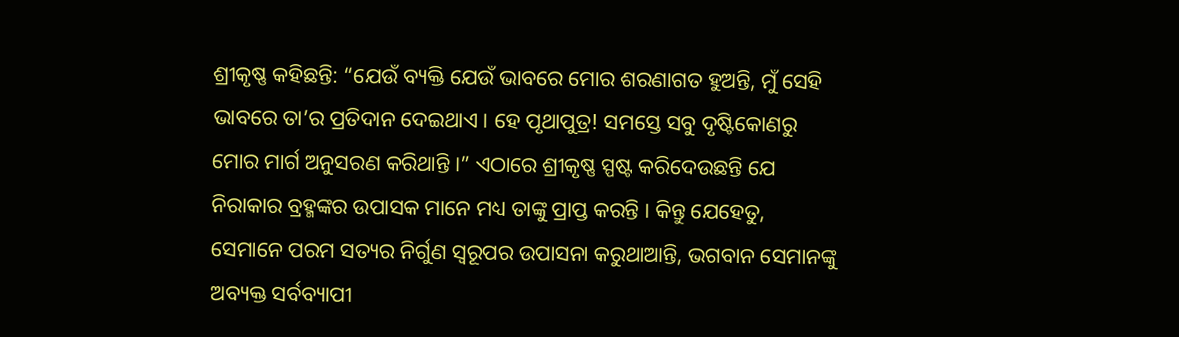ଶ୍ରୀକୃଷ୍ଣ କହିଛନ୍ତି: “ଯେଉଁ ବ୍ୟକ୍ତି ଯେଉଁ ଭାବରେ ମୋର ଶରଣାଗତ ହୁଅନ୍ତି, ମୁଁ ସେହି ଭାବରେ ତା’ର ପ୍ରତିଦାନ ଦେଇଥାଏ । ହେ ପୃଥାପୁତ୍ର! ସମସ୍ତେ ସବୁ ଦୃଷ୍ଟିକୋଣରୁ ମୋର ମାର୍ଗ ଅନୁସରଣ କରିଥାନ୍ତି ।” ଏଠାରେ ଶ୍ରୀକୃଷ୍ଣ ସ୍ପଷ୍ଟ କରିଦେଉଛନ୍ତି ଯେ ନିରାକାର ବ୍ରହ୍ମଙ୍କର ଉପାସକ ମାନେ ମଧ୍ୟ ତାଙ୍କୁ ପ୍ରାପ୍ତ କରନ୍ତି । କିନ୍ତୁ ଯେହେତୁ, ସେମାନେ ପରମ ସତ୍ୟର ନିର୍ଗୁଣ ସ୍ୱରୂପର ଉପାସନା କରୁଥାଆନ୍ତି, ଭଗବାନ ସେମାନଙ୍କୁ ଅବ୍ୟକ୍ତ ସର୍ବବ୍ୟାପୀ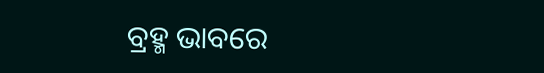ବ୍ରହ୍ମ ଭାବରେ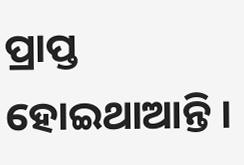ପ୍ରାପ୍ତ ହୋଇଥାଆନ୍ତି ।